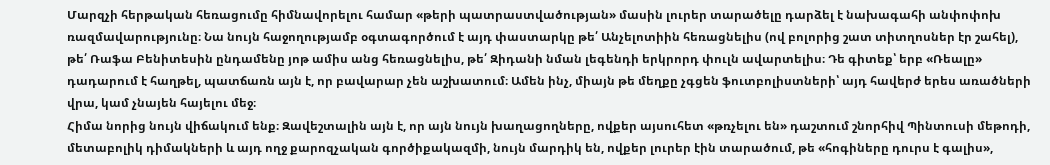Մարզչի հերթական հեռացումը հիմնավորելու համար «թերի պատրաստվածության» մասին լուրեր տարածելը դարձել է նախագահի անփոփոխ ռազմավարությունը։ Նա նույն հաջողությամբ օգտագործում է այդ փաստարկը թե՛ Անչելոտիին հեռացնելիս (ով բոլորից շատ տիտղոսներ էր շահել), թե՛ Ռաֆա Բենիտեսին ընդամենը յոթ ամիս անց հեռացնելիս, թե՛ Զիդանի նման լեգենդի երկրորդ փուլն ավարտելիս։ Դե գիտեք՝ երբ «Ռեալը» դադարում է հաղթել, պատճառն այն է, որ բավարար չեն աշխատում։ Ամեն ինչ, միայն թե մեղքը չգցեն ֆուտբոլիստների՝ այդ հավերժ երես առածների վրա, կամ չնայեն հայելու մեջ։
Հիմա նորից նույն վիճակում ենք։ Զավեշտալին այն է, որ այն նույն խաղացողները, ովքեր այսուհետ «թռչելու են» դաշտում շնորհիվ Պինտուսի մեթոդի, մետաբոլիկ դիմակների և այդ ողջ քարոզչական գործիքակազմի, նույն մարդիկ են, ովքեր լուրեր էին տարածում, թե «հոգիները դուրս է գալիս»,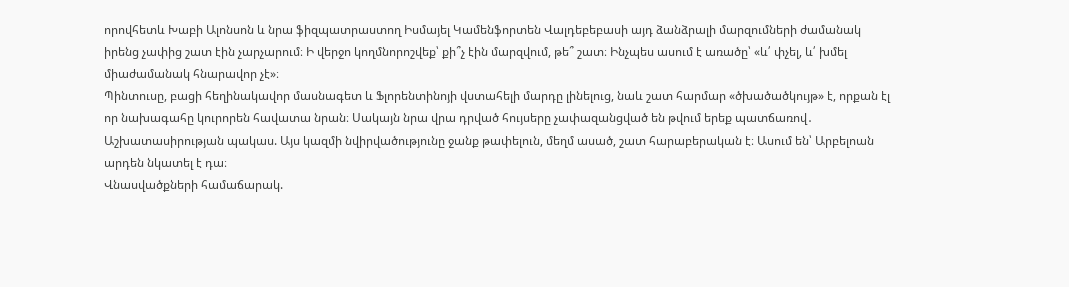որովհետև Խաբի Ալոնսոն և նրա ֆիզպատրաստող Իսմայել Կամենֆորտեն Վալդեբեբասի այդ ձանձրալի մարզումների ժամանակ իրենց չափից շատ էին չարչարում։ Ի վերջո կողմնորոշվեք՝ քի՞չ էին մարզվում, թե՞ շատ։ Ինչպես ասում է առածը՝ «և՛ փչել, և՛ խմել միաժամանակ հնարավոր չէ»։
Պինտուսը, բացի հեղինակավոր մասնագետ և Ֆլորենտինոյի վստահելի մարդը լինելուց, նաև շատ հարմար «ծխածածկույթ» է, որքան էլ որ նախագահը կուրորեն հավատա նրան։ Սակայն նրա վրա դրված հույսերը չափազանցված են թվում երեք պատճառով․
Աշխատասիրության պակաս. Այս կազմի նվիրվածությունը ջանք թափելուն, մեղմ ասած, շատ հարաբերական է։ Ասում են՝ Արբելոան արդեն նկատել է դա։
Վնասվածքների համաճարակ.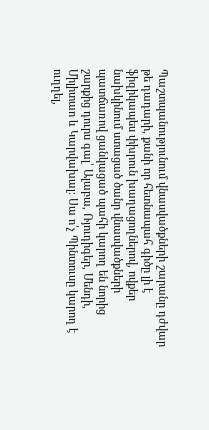Պաշտպանությունում վնասվածքների շարանը դժվար թե դադարի, քանի որ հետնապահ գիծը լի է ֆիզիկապես փխրուն խաղացողներով, ովքեր նախկինում ստացած ծանր վնասվածքների պատճառով ցանկացած պահի կարող են նորից շարքից դուրս գալ՝ Ալաբա, Ռյուդիգեր, Մենդի, Միլիտաո և Կարվախալ։ Սա ո՛չ Պինտուսը կարող է ուղղել,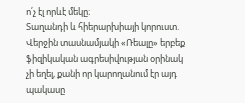ո՛չ էլ որևէ մեկը։
Տաղանդի և հիերարխիայի կորուստ. Վերջին տասնամյակի «Ռեալը» երբեք ֆիզիկական ագրեսիվության օրինակ չի եղել, քանի որ կարողանում էր այդ պակասը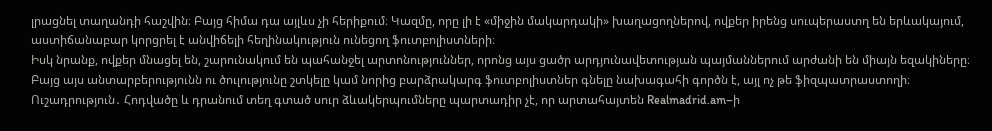լրացնել տաղանդի հաշվին։ Բայց հիմա դա այլևս չի հերիքում։ Կազմը, որը լի է «միջին մակարդակի» խաղացողներով, ովքեր իրենց սուպերաստղ են երևակայում, աստիճանաբար կորցրել է անվիճելի հեղինակություն ունեցող ֆուտբոլիստների։
Իսկ նրանք, ովքեր մնացել են, շարունակում են պահանջել արտոնություններ, որոնց այս ցածր արդյունավետության պայմաններում արժանի են միայն եզակիները։ Բայց այս անտարբերությունն ու ծուլությունը շտկելը կամ նորից բարձրակարգ ֆուտբոլիստներ գնելը նախագահի գործն է, այլ ոչ թե ֆիզպատրաստողի։
Ուշադրություն․ Հոդվածը և դրանում տեղ գտած սուր ձևակերպումները պարտադիր չէ, որ արտահայտեն Realmadrid.am–ի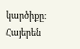կարծիքը։
Հայերեն